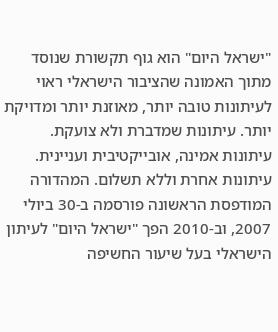"ישראל היום" הוא גוף תקשורת שנוסד מתוך האמונה שהציבור הישראלי ראוי לעיתונות טובה יותר, מאוזנת יותר ומדויקת יותר. עיתונות שמדברת ולא צועקת. עיתונות אמינה, אובייקטיבית ועניינית. עיתונות אחרת וללא תשלום. המהדורה המודפסת הראשונה פורסמה ב-30 ביולי 2007, וב-2010 הפך "ישראל היום" לעיתון הישראלי בעל שיעור החשיפה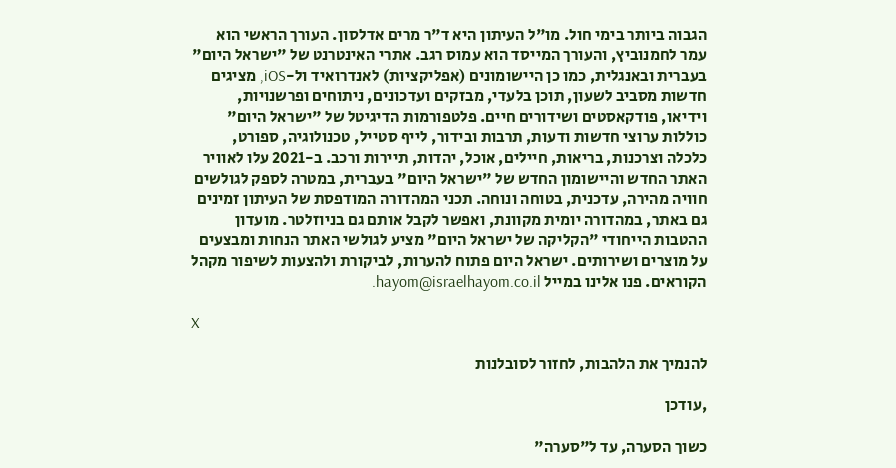הגבוה ביותר בימי חול. מו"ל העיתון היא ד"ר מרים אדלסון. העורך הראשי הוא עמר לחמנוביץ, והעורך המייסד הוא עמוס רגב. אתרי האינטרנט של "ישראל היום" בעברית ובאנגלית, כמו כן היישומונים (אפליקציות) לאנדרואיד ול-iOS, מציגים חדשות מסביב לשעון, תוכן בלעדי, מבזקים ועדכונים, ניתוחים ופרשנויות, וידיאו, פודקאסטים ושידורים חיים. פלטפורמות הדיגיטל של "ישראל היום" כוללות ערוצי חדשות ודעות, תרבות ובידור, לייף סטייל, טכנולוגיה, ספורט, כלכלה וצרכנות, בריאות, חיילים, אוכל, יהדות, תיירות ורכב. ב-2021 עלו לאוויר האתר החדש והיישומון החדש של "ישראל היום" בעברית, במטרה לספק לגולשים חוויה מהירה, עדכנית, בטוחה ונוחה. תכני המהדורה המודפסת של העיתון זמינים גם באתר, במהדורה יומית מקוונת, ואפשר לקבל אותם גם בניוזלטר. מועדון ההטבות הייחודי "הקליקה של ישראל היום" מציע לגולשי האתר הנחות ומבצעים על מוצרים ושירותים. ישראל היום פתוח להערות, לביקורת ולהצעות לשיפור מקהל הקוראים. פנו אלינו במייל hayom@israelhayom.co.il.

X

להנמיך את הלהבות, לחזור לסובלנות

,עודכן

כשוך הסערה, עד ל"סערה"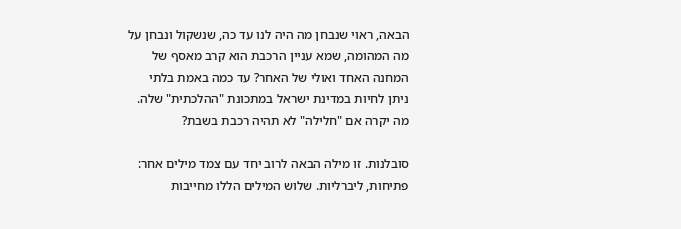הבאה, ראוי שנבחן מה היה לנו עד כה, שנשקול ונבחן על מה המהומה, שמא עניין הרכבת הוא קרב מאסף של המחנה האחד ואולי של האחר? עד כמה באמת בלתי ניתן לחיות במדינת ישראל במתכונת "ההלכתית" שלה. מה יקרה אם "חלילה" לא תהיה רכבת בשבת?

סובלנות. זו מילה הבאה לרוב יחד עם צמד מילים אחר: פתיחות, ליברליות. שלוש המילים הללו מחייבות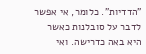"הדדיות". כלומר, אי אפשר לדבר על סובלנות כאשר היא באה כדרישה. ואי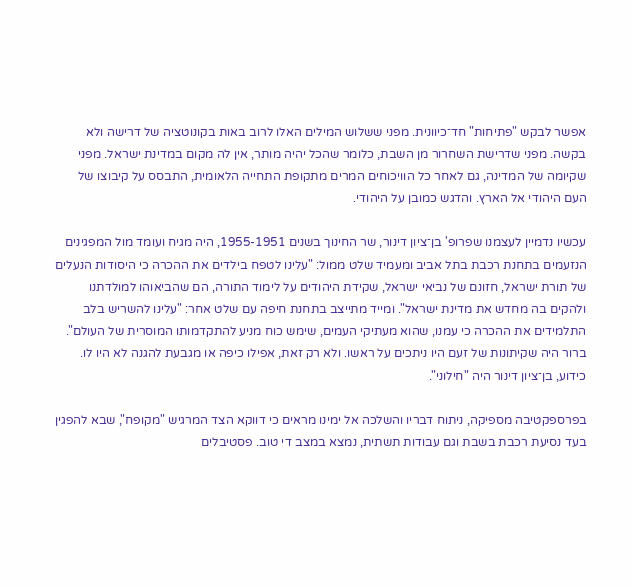אפשר לבקש "פתיחות" חד־כיוונית. מפני ששלוש המילים האלו לרוב באות בקונוטציה של דרישה ולא בקשה. מפני שדרישת השחרור מן השבת, כלומר שהכל יהיה מותר, אין לה מקום במדינת ישראל. מפני שקיומה של המדינה, גם לאחר כל הוויכוחים המרים מתקופת התחייה הלאומית, התבסס על קיבוצו של העם היהודי אל הארץ. והדגש כמובן על היהודי.

עכשיו נדמיין לעצמנו שפרופ' בן־ציון דינור, שר החינוך בשנים 1955-1951, היה מגיח ועומד מול המפגינים הנזעמים בתחנת רכבת בתל אביב ומעמיד שלט ממול: "עלינו לטפח בילדים את ההכרה כי היסודות הנעלים של תורת ישראל, חזונם של נביאי ישראל, שקידת היהודים על לימוד התורה, הם שהביאוהו למולדתנו ולהקים בה מחדש את מדינת ישראל". ומייד מתייצב בתחנת חיפה עם שלט אחר: "עלינו להשריש בלב התלמידים את ההכרה כי עמנו, שהוא מעתיקי העמים, שימש כוח מניע להתקדמותו המוסרית של העולם". ברור היה שקיתונות של זעם היו ניתכים על ראשו. ולא רק זאת, אפילו כיפה או מגבעת להגנה לא היו לו. כידוע, בן־ציון דינור היה "חילוני".

בפרספקטיבה מספיקה, ניתוח דבריו והשלכה אל ימינו מראים כי דווקא הצד המרגיש "מקופח", שבא להפגין בעד נסיעת רכבת בשבת וגם עבודות תשתית, נמצא במצב די טוב. פסטיבלים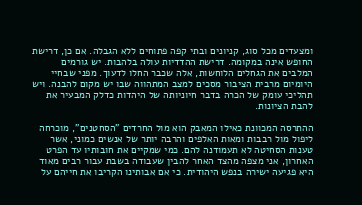ומצעדים מכל סוג, קניונים ובתי קפה פתוחים ללא הגבלה. אם כן, דרישת החופש אינה במקומה. דרישת ההדדיות עולה בלהבות. יש גורמים המלבים את הגחלים הלוחשות, אלה שכבר החלו לדעוך. מפני שבחיי היומיום מרבית הציבור מסכים למצב המתהווה שבו יש מקום להבנה. ויש תהליכי עומק של הכרה בדבר חיוניותה של היהדות כדלק המבעיר את להבת הציונות.

ההתרסה המכוונת כאילו המאבק הוא מול החרדים "הסחטנים", מוכרחה ליפול מול רבבות ומאות האלפים והרבה יותר של אנשים כמוני, אשר טענות הסחיטה לא תעמודנה להם. כמי שמקיים את חובותיו עד הפרט האחרון, אני מצפה מהצד האחר להבין שעבודה בשבת עבור רבים מאוד היא פגיעה ישירה בנפש היהודית. כי אם אבותינו הקריבו את חייהם על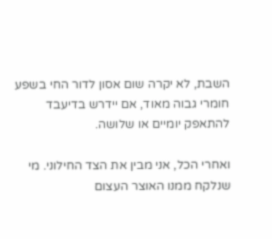השבת, לא יקרה שום אסון לדור החי בשפע חומרי גבוה מאוד, אם יידרש בדיעבד להתאפק יומיים או שלושה.

ואחרי הכל, אני מבין את הצד החילוני. מי שנלקח ממנו האוצר העצום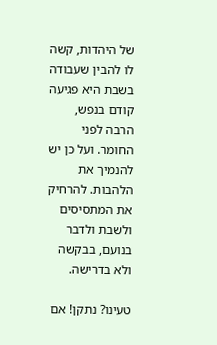של היהדות, קשה לו להבין שעבודה בשבת היא פגיעה קודם בנפש, הרבה לפני החומר. ועל כן יש להנמיך את הלהבות. להרחיק את המתסיסים ולשבת ולדבר בנועם, בבקשה ולא בדרישה.

טעינו? נתקן! אם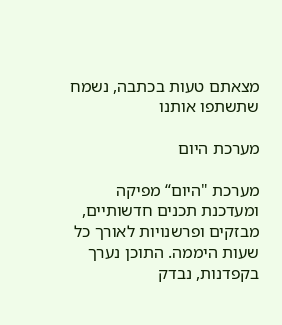מצאתם טעות בכתבה, נשמח שתשתפו אותנו

מערכת היום

מערכת "היום“ מפיקה ומעדכנת תכנים חדשותיים, מבזקים ופרשנויות לאורך כל שעות היממה. התוכן נערך בקפדנות, נבדק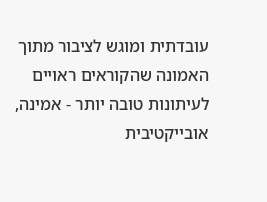עובדתית ומוגש לציבור מתוך האמונה שהקוראים ראויים לעיתונות טובה יותר - אמינה, אובייקטיבית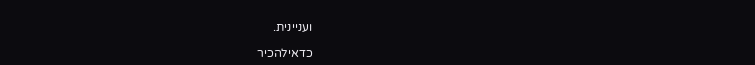ועניינית.

כדאילהכיר